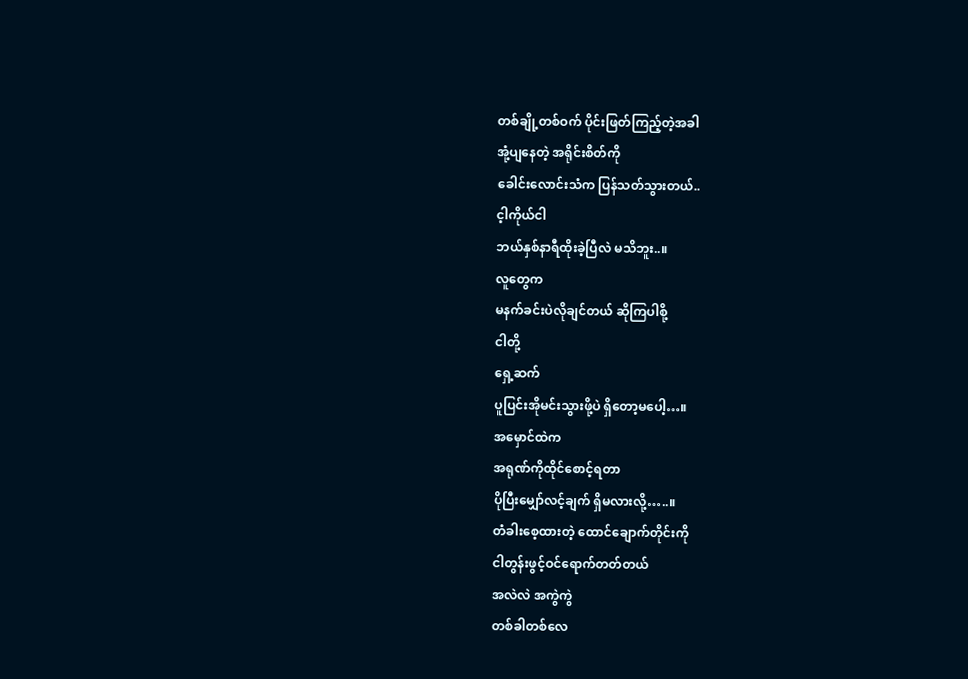တစ်ချို့တစ်ဝက် ပိုင်းဖြတ်ကြည့်တဲ့အခါ
အုံ့ပျနေတဲ့ အရိုင်းစိတ်ကို
ခေါင်းလောင်းသံက ပြန်သတ်သွားတယ်..
င့ါကိုယ်ငါ
ဘယ်နှစ်နာရီထိုးခဲ့ပြီလဲ မသိဘူး..။
လူတွေက
မနက်ခင်းပဲလိုချင်တယ် ဆိုကြပါစို့
ငါတို့
ရှေ့ဆက်
ပူပြင်းအိုမင်းသွားဖို့ပဲ ရှိတော့မပေါ့…။
အမှောင်ထဲက
အရုဏ်ကိုထိုင်စောင့်ရတာ
ပိုပြီးမျှော်လင့်ချက် ရှိမလားလို့…..။
တံခါးစေ့ထားတဲ့ ထောင်ချောက်တိုင်းကို
ငါတွန်းဖွင့်ဝင်ရောက်တတ်တယ်
အလဲလဲ အကွဲကွဲ
တစ်ခါတစ်လေ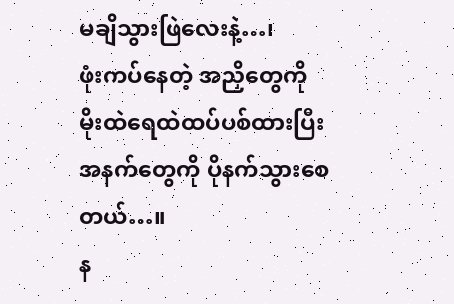မချိသွားဖြဲလေးနဲ့…၊
ဖုံးကပ်နေတဲ့ အညှိတွေကို
မိုးထဲရေထဲထပ်ပစ်ထားပြီး
အနက်တွေကို ပိုနက်သွားစေတယ်…။
န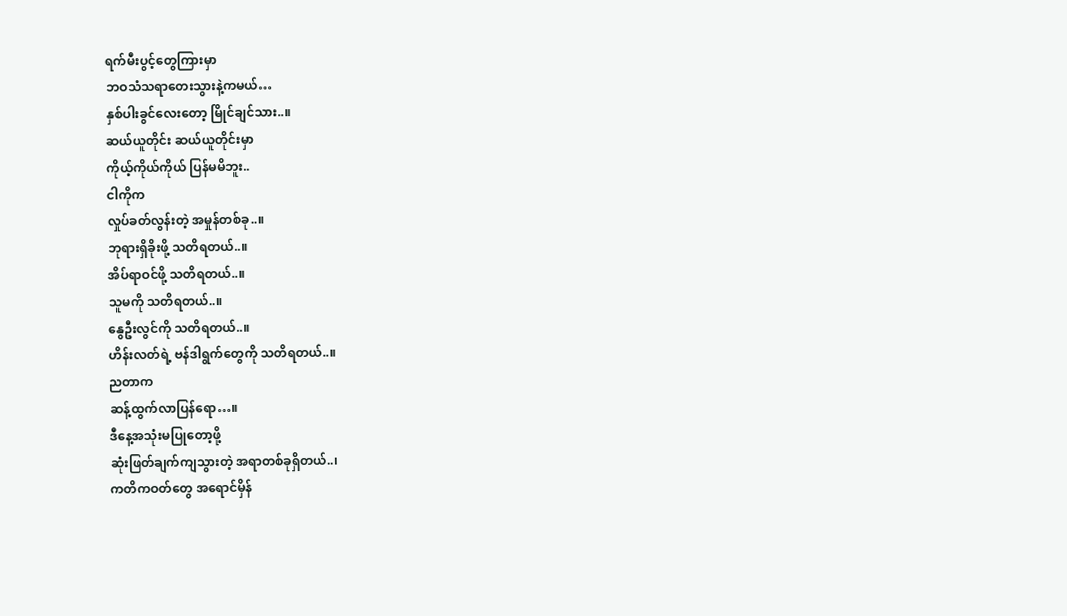ရက်မီးပွင့်တွေကြားမှာ
ဘဝသံသရာတေးသွားနဲ့ကမယ်…
နှစ်ပါးခွင်လေးတော့ မြိုင်ချင်သား..။
ဆယ်ယူတိုင်း ဆယ်ယူတိုင်းမှာ
ကိုယ့်ကိုယ်ကိုယ် ပြန်မမိဘူး..
ငါကိုက
လှုပ်ခတ်လွန်းတဲ့ အမှုန်တစ်ခု..။
ဘုရားရှိခိုးဖို့ သတိရတယ်..။
အိပ်ရာဝင်ဖို့ သတိရတယ်..။
သူမကို သတိရတယ်..။
နွေဦးလွင်ကို သတိရတယ်..။
ဟိန်းလတ်ရဲ့ ဗန်ဒါရွက်တွေကို သတိရတယ်..။
ညတာက
ဆန့်ထွက်လာပြန်ရော…။
ဒီနေ့အသုံးမပြုတော့ဖို့
ဆုံးဖြတ်ချက်ကျသွားတဲ့ အရာတစ်ခုရှိတယ်..၊
ကတိကဝတ်တွေ အရောင်မှိန်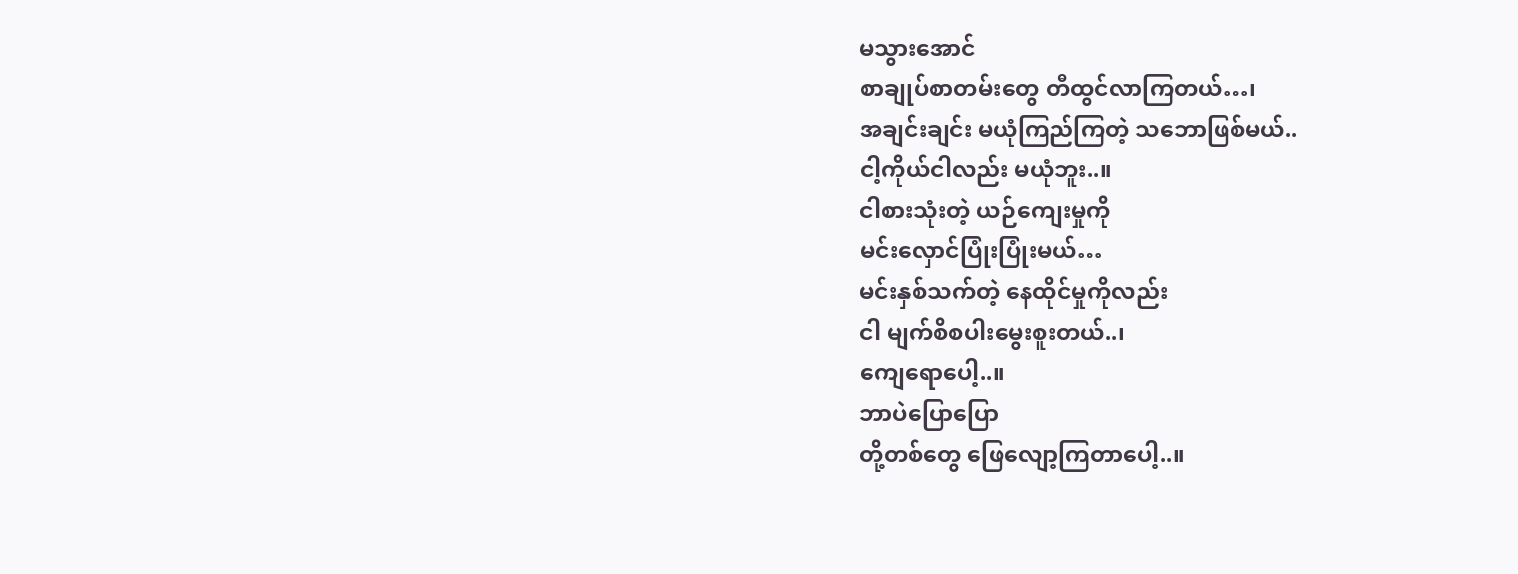မသွားအောင်
စာချုပ်စာတမ်းတွေ တီထွင်လာကြတယ်…၊
အချင်းချင်း မယုံကြည်ကြတဲ့ သဘောဖြစ်မယ်..
ငါ့ကိုယ်ငါလည်း မယုံဘူး..။
ငါစားသုံးတဲ့ ယဉ်ကျေးမှုကို
မင်းလှောင်ပြုံးပြုံးမယ်…
မင်းနှစ်သက်တဲ့ နေထိုင်မှုကိုလည်း
ငါ မျက်စိစပါးမွေးစူးတယ်..၊
ကျေရောပေါ့..။
ဘာပဲပြောပြော
တို့တစ်တွေ ဖြေလျော့ကြတာပေါ့..။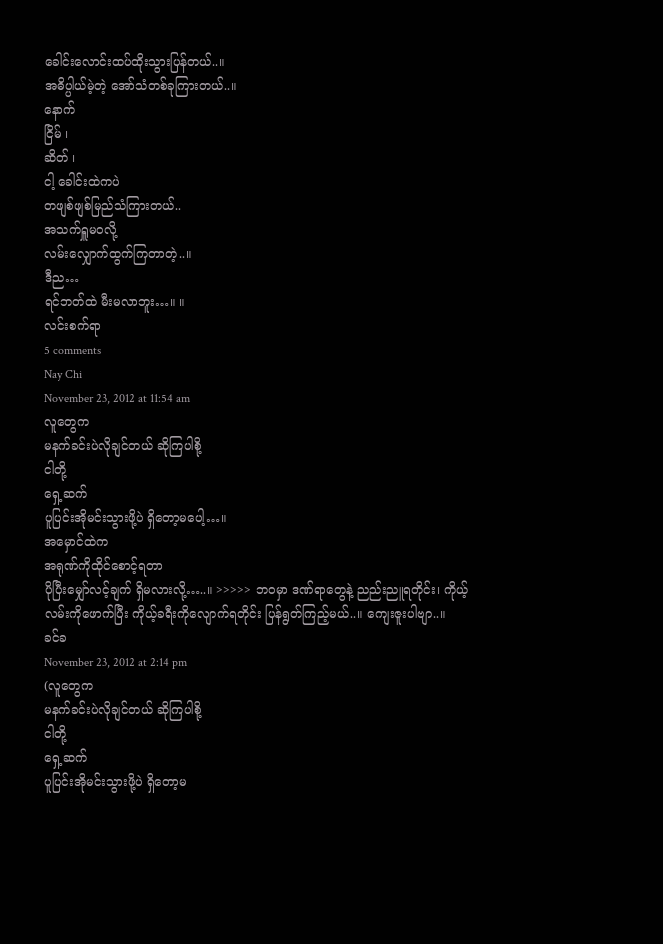ခေါင်းလောင်းထပ်ထိုးသွားပြန်တယ်..။
အဓိပ္ပါယ်မဲ့တဲ့ အော်သံတစ်ခုကြားတယ်..။
နောက်
ငြိမ် ၊
ဆိတ် ၊
ငါ့ ခေါင်းထဲကပဲ
တဖျစ်ဖျစ်မြည်သံကြားတယ်..
အသက်ရှူမဝလို့
လမ်းလျှောက်ထွက်ကြတာတဲ့..။
ဒီည…
ရင်ဘတ်ထဲ မီးမလာဘူး…။ ။
လင်းစက်ရာ
5 comments
Nay Chi
November 23, 2012 at 11:54 am
လူတွေက
မနက်ခင်းပဲလိုချင်တယ် ဆိုကြပါစို့
ငါတို့
ရှေ့ဆက်
ပူပြင်းအိုမင်းသွားဖို့ပဲ ရှိတော့မပေါ့…။
အမှောင်ထဲက
အရုဏ်ကိုထိုင်စောင့်ရတာ
ပိုပြီးမျှော်လင့်ချက် ရှိမလားလို့…..။ >>>>> ဘဝမှာ ဒဏ်ရာတွေနဲ့ ညည်းညူရတိုင်း၊ ကိုယ့်လမ်းကိုဖောက်ပြီး ကိုယ့်ခရီးကိုလျောက်ရတိုင်း ပြန်ရွတ်ကြည့်မယ်..။ ကျေးဇူးပါဗျာ..။
ခင်ခ
November 23, 2012 at 2:14 pm
(လူတွေက
မနက်ခင်းပဲလိုချင်တယ် ဆိုကြပါစို့
ငါတို့
ရှေ့ဆက်
ပူပြင်းအိုမင်းသွားဖို့ပဲ ရှိတော့မ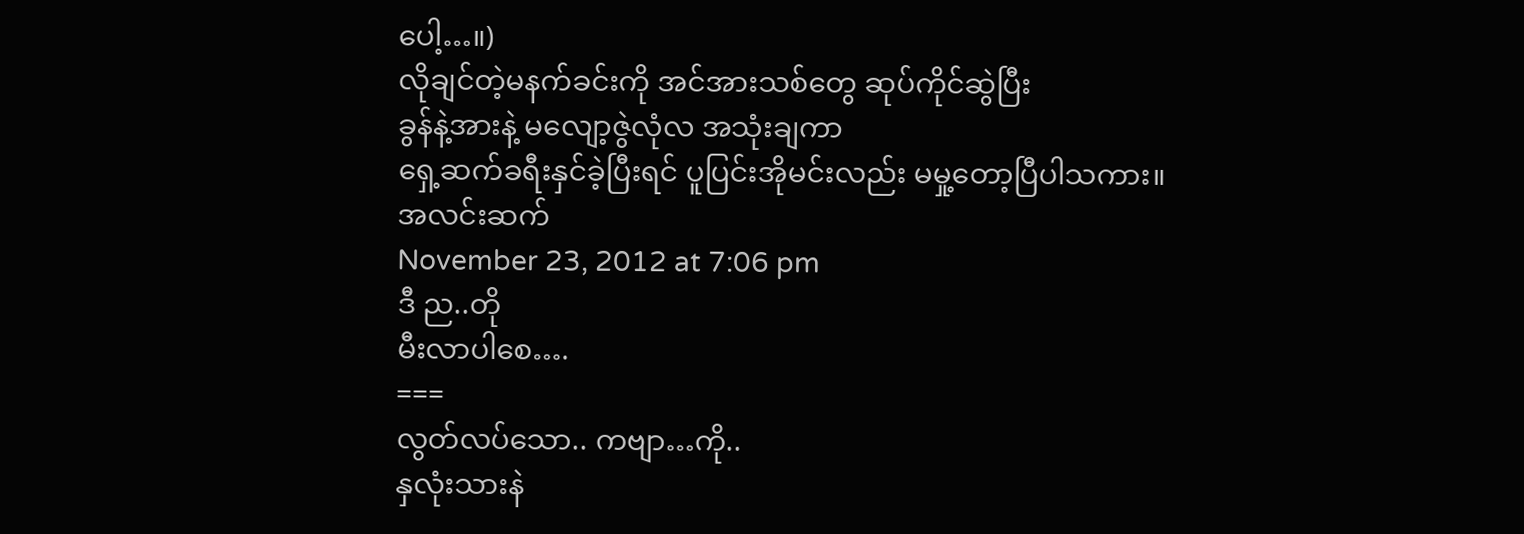ပေါ့…။)
လိုချင်တဲ့မနက်ခင်းကို အင်အားသစ်တွေ ဆုပ်ကိုင်ဆွဲပြီး
ခွန်နဲ့အားနဲ့ မလျော့ဇွဲလုံလ အသုံးချကာ
ရှေ့ဆက်ခရီးနှင်ခဲ့ပြီးရင် ပူပြင်းအိုမင်းလည်း မမှု့တော့ပြီပါသကား။
အလင်းဆက်
November 23, 2012 at 7:06 pm
ဒီ ည..တို
မီးလာပါစေ….
===
လွတ်လပ်သော.. ကဗျာ…ကို..
နှလုံးသားနဲ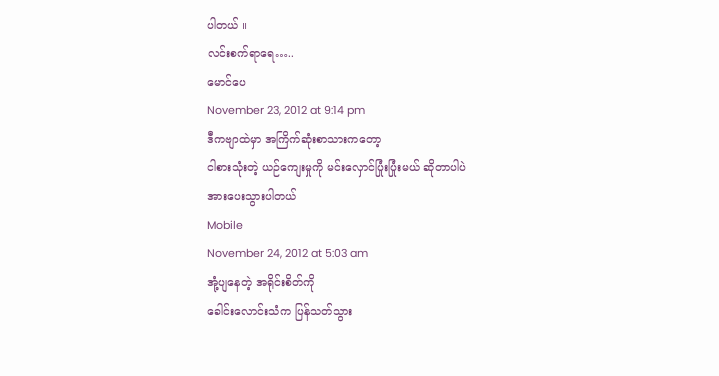ပါတယ် ။
လင်းစက်ရာရေ…..
မောင်ပေ
November 23, 2012 at 9:14 pm
ဒီကဗျာထဲမှာ အကြိက်ဆုံးစာသားကတော့
ငါစားသုံးတဲ့ ယဉ်ကျေးမှုကို မင်းလှောင်ပြုံးပြုံးမယ် ဆိုတာပါပဲ
အားပေးသွားပါတယ်
Mobile
November 24, 2012 at 5:03 am
အုံ့ပျနေတဲ့ အရိုင်းစိတ်ကို
ခေါင်းလောင်းသံက ပြန်သတ်သွား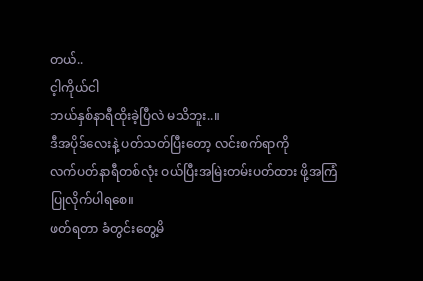တယ်..
င့ါကိုယ်ငါ
ဘယ်နှစ်နာရီထိုးခဲ့ပြီလဲ မသိဘူး..။
ဒီအပိုဒ်လေးနဲ့ ပတ်သတ်ပြီးတော့ လင်းစက်ရာကို
လက်ပတ်နာရီတစ်လုံး ဝယ်ပြီးအမြဲးတမ်းပတ်ထား ဖို့အကြံပြုလိုက်ပါရစေ။
ဖတ်ရတာ ခံတွင်းတွေ့မိ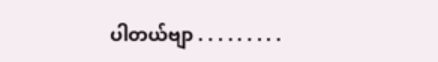ပါတယ်ဗျာ . . . . . . . . .